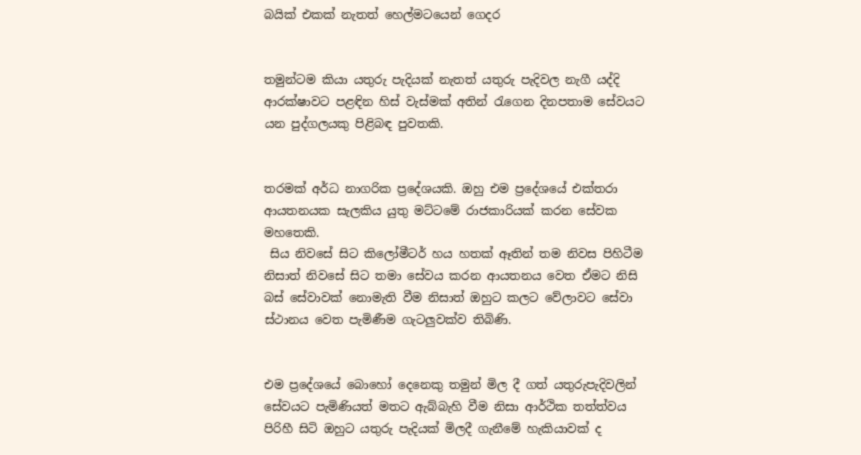බයික් එකක් නැතත් හෙල්මටයෙන් ගෙදර


තමුන්ටම කියා යතුරු පැදියක් නැතත් යතුරු පැදිවල නැගී යද්දි ආරක්ෂාවට පළඳින හිස් වැස්මක් අතින් රැගෙන දිනපතාම සේවයට යන පුද්ගලයකු පිළිබඳ පුවතකි.


තරමක් අර්ධ නාගරික ප්‍රදේශයකි. ඔහු එම ප්‍රදේශයේ එක්තරා ආයතනයක සැලකිය යුතු මට්ටමේ රාජකාරියක් කරන සේවක මහතෙකි.
 සිය නිවසේ සිට කිලෝමීටර් හය හතක් ඈතින් තම නිවස පිහිටීම නිසාත් නිවසේ සිට තමා සේවය කරන ආයතනය වෙත ඒමට නිසි බස් සේවාවක් නොමැති වීම නිසාත් ඔහුට කලට වේලාවට සේවා ස්ථානය වෙත පැමිණීම ගැටලු‍වක්ව තිබිණි.


එම ප්‍රදේශයේ බොහෝ දෙනෙකු තමුන් මිල දී ගත් යතුරුපැදිවලින් සේවයට පැමිණියත් මතට ඇබ්බැහි වීම නිසා ආර්ථික තත්ත්වය පිරිහී සිටි ඔහුට යතුරු පැදියක් මිලදී ගැනීමේ හැකියාවක් ද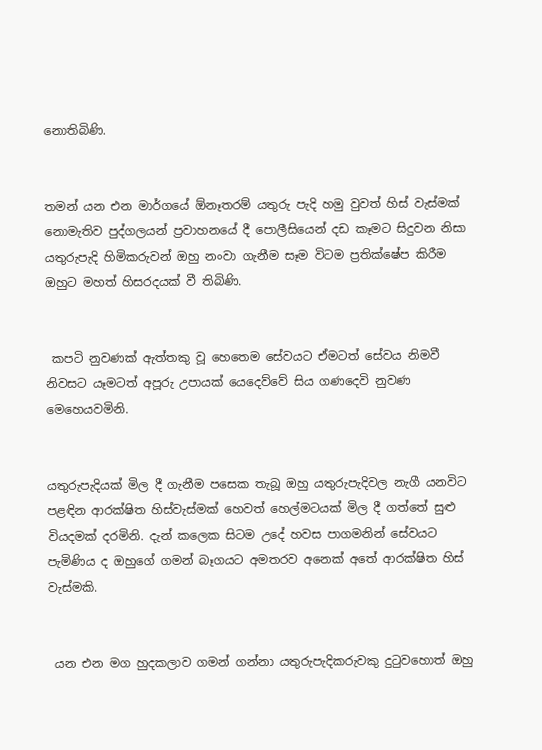නොතිබිණි.


තමන් යන එන මාර්ගයේ ඕනෑතරම් යතුරු පැදි හමු වුවත් හිස් වැස්මක් නොමැතිව පුද්ගලයන් ප්‍රවාහනයේ දී පොලීසියෙන් දඩ කෑමට සිදුවන නිසා යතුරුපැදි හිමිකරුවන් ඔහු නංවා ගැනීම සෑම විටම ප්‍රතික්ෂේප කිරීම ඔහුට මහත් හිසරදයක් වී තිබිණි.


 කපටි නුවණක් ඇත්තකු වූ හෙතෙම සේවයට ඒමටත් සේවය නිමවී නිවසට යෑමටත් අපූරු උපායක් යෙදෙව්වේ සිය ගණදෙවි නුවණ මෙහෙයවමිනි.


යතුරුපැදියක් මිල දී ගැනීම පසෙක තැබූ ඔහු යතුරුපැදිවල නැගී යනවිට පළඳින ආරක්ෂිත හිස්වැස්මක් හෙවත් හෙල්මටයක් මිල දී ගත්තේ සුළු වියදමක් දරමිනි. දැන් කලෙක සිටම උදේ හවස පාගමනින් සේවයට පැමිණිය ද ඔහුගේ ගමන් බෑගයට අමතරව අනෙක් අතේ ආරක්ෂිත හිස් වැස්මකි.


 යන එන මග හුදකලාව ගමන් ගන්නා යතුරුපැදිකරුවකු දුටුවහොත් ඔහු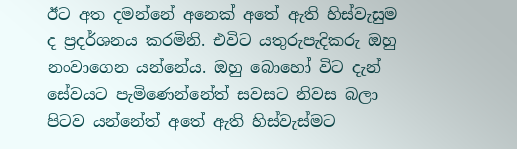ඊට අත දමන්නේ අනෙක් අතේ ඇති හිස්වැසුම ද ප්‍රදර්ශනය කරමිනි. එවිට යතුරුපැදිකරු ඔහු නංවාගෙන යන්නේය. ඔහු බොහෝ විට දැන් සේවයට පැමිණෙන්නේත් සවසට නිවස බලා පිටව යන්නේත් අතේ ඇති හිස්වැස්මට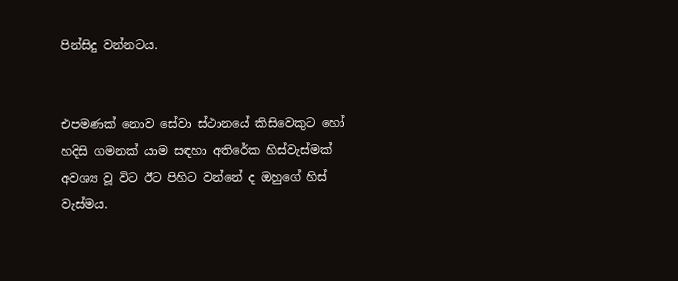පින්සිදු වන්නටය.


එපමණක් නොව සේවා ස්ථානයේ කිසිවෙකුට හෝ හදිසි ගමනක් යාම සඳහා අතිරේක හිස්වැස්මක් අවශ්‍ය වූ විට ඊට පිහිට වන්නේ ද ඔහුගේ හිස් වැස්මය.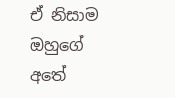ඒ නිසාම ඔහුගේ අතේ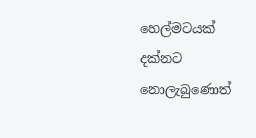හෙල්මටයක් දක්නට නොලැබුණොත්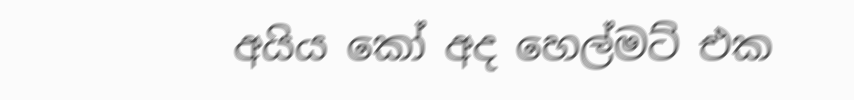අයිය කෝ අද හෙල්මට් එක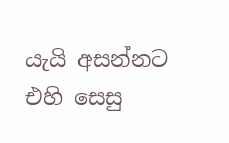යැයි අසන්නට එහි සෙසු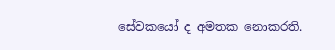සේවකයෝ ද අමතක නොකරති.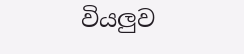වියලු‍ව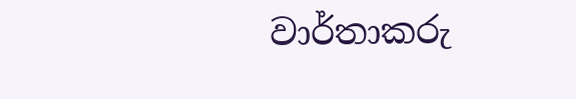වාර්තාකරු